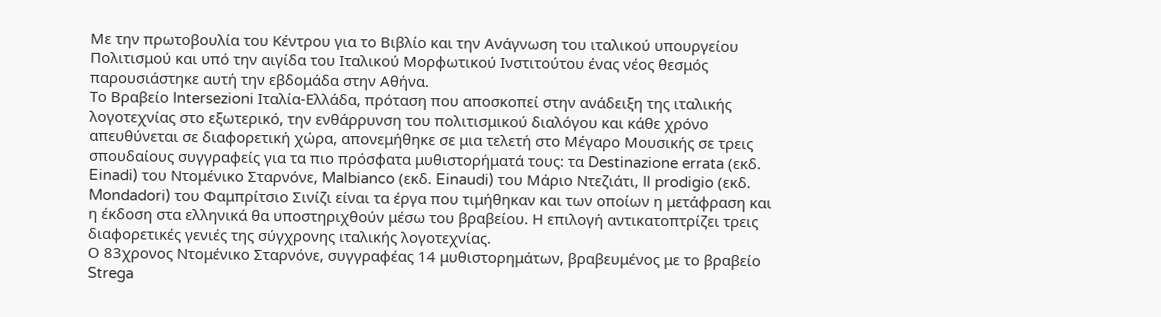Με την πρωτοβουλία του Κέντρου για το Βιβλίο και την Ανάγνωση του ιταλικού υπουργείου Πολιτισμού και υπό την αιγίδα του Ιταλικού Μορφωτικού Ινστιτούτου ένας νέος θεσμός παρουσιάστηκε αυτή την εβδομάδα στην Αθήνα.
Το Βραβείο Intersezioni Ιταλία-Ελλάδα, πρόταση που αποσκοπεί στην ανάδειξη της ιταλικής λογοτεχνίας στο εξωτερικό, την ενθάρρυνση του πολιτισμικού διαλόγου και κάθε χρόνο απευθύνεται σε διαφορετική χώρα, απονεμήθηκε σε μια τελετή στο Μέγαρο Μουσικής σε τρεις σπουδαίους συγγραφείς για τα πιο πρόσφατα μυθιστορήματά τους: τα Destinazione errata (εκδ. Einadi) του Ντομένικο Σταρνόνε, Malbianco (εκδ. Einaudi) του Μάριο Ντεζιάτι, Il prodigio (εκδ. Mondadori) του Φαμπρίτσιο Σινίζι είναι τα έργα που τιμήθηκαν και των οποίων η μετάφραση και η έκδοση στα ελληνικά θα υποστηριχθούν μέσω του βραβείου. Η επιλογή αντικατοπτρίζει τρεις διαφορετικές γενιές της σύγχρονης ιταλικής λογοτεχνίας.
Ο 83χρονος Ντομένικο Σταρνόνε, συγγραφέας 14 μυθιστορημάτων, βραβευμένος με το βραβείο Strega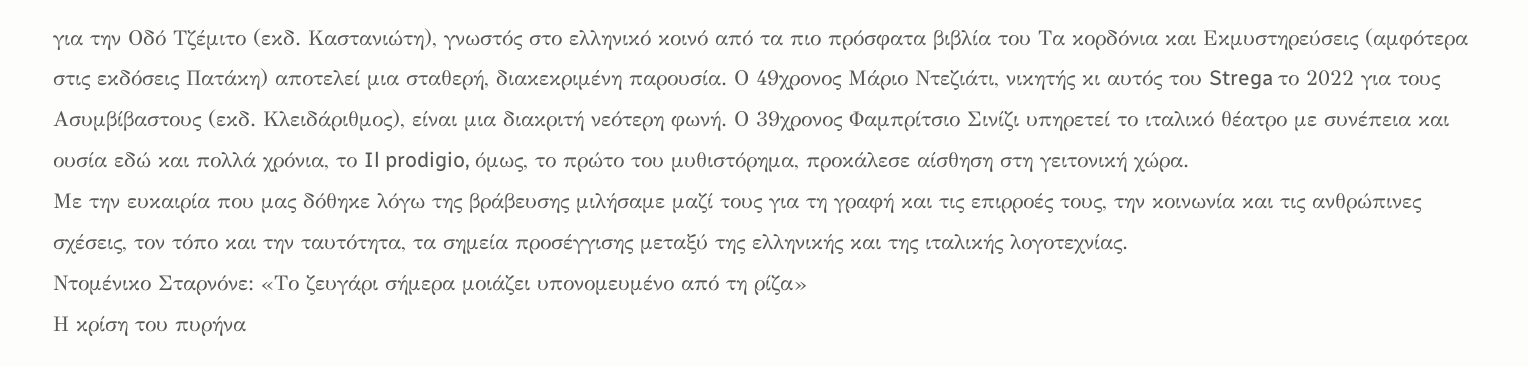για την Οδό Τζέμιτο (εκδ. Καστανιώτη), γνωστός στο ελληνικό κοινό από τα πιο πρόσφατα βιβλία του Τα κορδόνια και Εκμυστηρεύσεις (αμφότερα στις εκδόσεις Πατάκη) αποτελεί μια σταθερή, διακεκριμένη παρουσία. Ο 49χρονος Μάριο Ντεζιάτι, νικητής κι αυτός του Strega το 2022 για τους Ασυμβίβαστους (εκδ. Κλειδάριθμος), είναι μια διακριτή νεότερη φωνή. Ο 39χρονος Φαμπρίτσιο Σινίζι υπηρετεί το ιταλικό θέατρο με συνέπεια και ουσία εδώ και πολλά χρόνια, το Il prodigio, όμως, το πρώτο του μυθιστόρημα, προκάλεσε αίσθηση στη γειτονική χώρα.
Με την ευκαιρία που μας δόθηκε λόγω της βράβευσης μιλήσαμε μαζί τους για τη γραφή και τις επιρροές τους, την κοινωνία και τις ανθρώπινες σχέσεις, τον τόπο και την ταυτότητα, τα σημεία προσέγγισης μεταξύ της ελληνικής και της ιταλικής λογοτεχνίας.
Ντομένικο Σταρνόνε: «Το ζευγάρι σήμερα μοιάζει υπονομευμένο από τη ρίζα»
Η κρίση του πυρήνα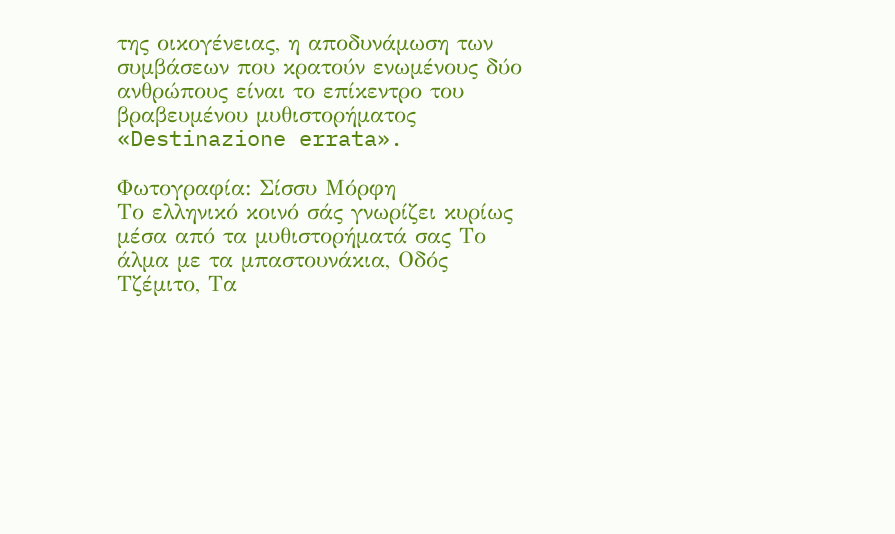της οικογένειας, η αποδυνάμωση των συμβάσεων που κρατούν ενωμένους δύο ανθρώπους είναι το επίκεντρο του βραβευμένου μυθιστορήματος «Destinazione errata».

Φωτογραφία: Σίσσυ Μόρφη
Το ελληνικό κοινό σάς γνωρίζει κυρίως μέσα από τα μυθιστορήματά σας Το άλμα με τα μπαστουνάκια, Οδός Τζέμιτο, Τα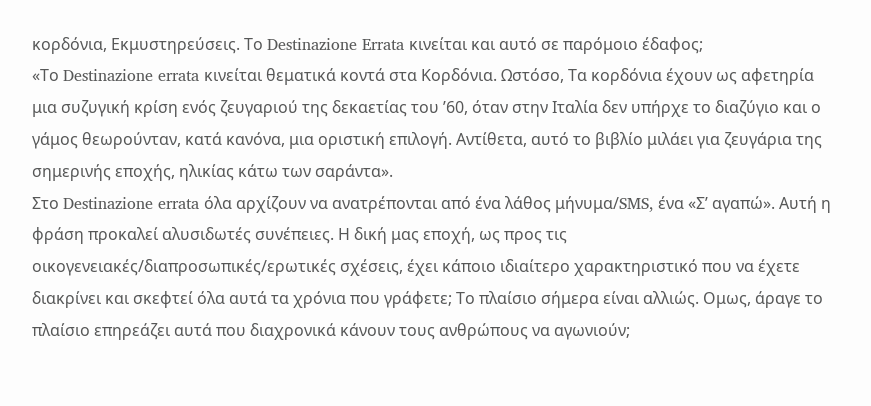κορδόνια, Εκμυστηρεύσεις. Το Destinazione Errata κινείται και αυτό σε παρόμοιο έδαφος;
«Το Destinazione errata κινείται θεματικά κοντά στα Κορδόνια. Ωστόσο, Τα κορδόνια έχουν ως αφετηρία μια συζυγική κρίση ενός ζευγαριού της δεκαετίας του ’60, όταν στην Ιταλία δεν υπήρχε το διαζύγιο και ο γάμος θεωρούνταν, κατά κανόνα, μια οριστική επιλογή. Αντίθετα, αυτό το βιβλίο μιλάει για ζευγάρια της σημερινής εποχής, ηλικίας κάτω των σαράντα».
Στο Destinazione errata όλα αρχίζουν να ανατρέπονται από ένα λάθος μήνυμα/SMS, ένα «Σ’ αγαπώ». Αυτή η φράση προκαλεί αλυσιδωτές συνέπειες. Η δική μας εποχή, ως προς τις οικογενειακές/διαπροσωπικές/ερωτικές σχέσεις, έχει κάποιο ιδιαίτερο χαρακτηριστικό που να έχετε διακρίνει και σκεφτεί όλα αυτά τα χρόνια που γράφετε; Το πλαίσιο σήμερα είναι αλλιώς. Ομως, άραγε το πλαίσιο επηρεάζει αυτά που διαχρονικά κάνουν τους ανθρώπους να αγωνιούν;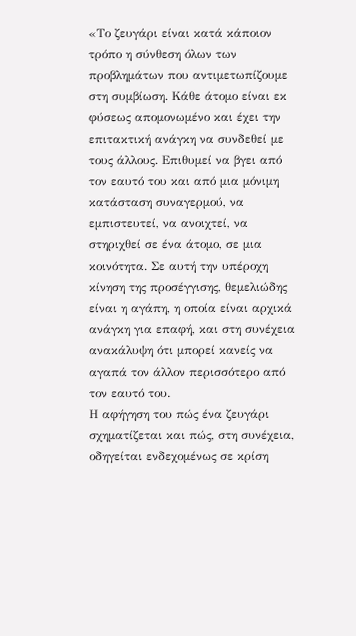«Το ζευγάρι είναι κατά κάποιον τρόπο η σύνθεση όλων των προβλημάτων που αντιμετωπίζουμε στη συμβίωση. Κάθε άτομο είναι εκ φύσεως απομονωμένο και έχει την επιτακτική ανάγκη να συνδεθεί με τους άλλους. Επιθυμεί να βγει από τον εαυτό του και από μια μόνιμη κατάσταση συναγερμού, να εμπιστευτεί, να ανοιχτεί, να στηριχθεί σε ένα άτομο, σε μια κοινότητα. Σε αυτή την υπέροχη κίνηση της προσέγγισης, θεμελιώδης είναι η αγάπη, η οποία είναι αρχικά ανάγκη για επαφή, και στη συνέχεια ανακάλυψη ότι μπορεί κανείς να αγαπά τον άλλον περισσότερο από τον εαυτό του.
Η αφήγηση του πώς ένα ζευγάρι σχηματίζεται και πώς, στη συνέχεια, οδηγείται ενδεχομένως σε κρίση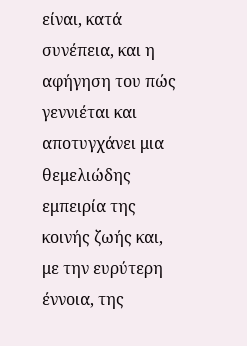είναι, κατά συνέπεια, και η αφήγηση του πώς γεννιέται και αποτυγχάνει μια θεμελιώδης εμπειρία της κοινής ζωής και, με την ευρύτερη έννοια, της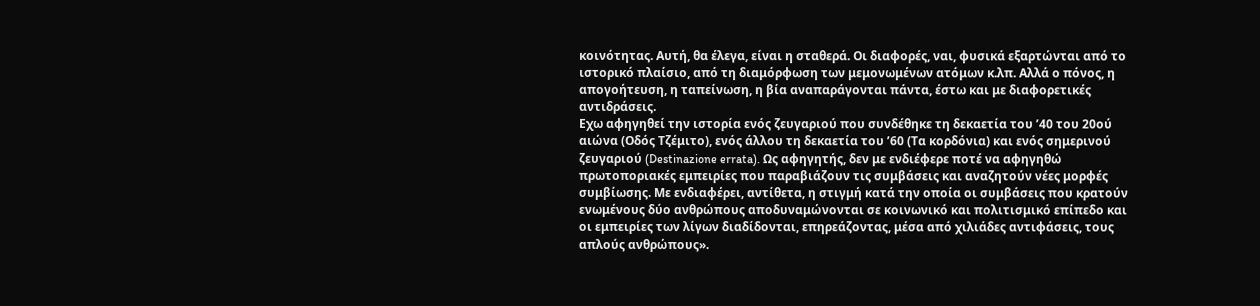κοινότητας. Αυτή, θα έλεγα, είναι η σταθερά. Οι διαφορές, ναι, φυσικά εξαρτώνται από το ιστορικό πλαίσιο, από τη διαμόρφωση των μεμονωμένων ατόμων κ.λπ. Αλλά ο πόνος, η απογοήτευση, η ταπείνωση, η βία αναπαράγονται πάντα, έστω και με διαφορετικές αντιδράσεις.
Εχω αφηγηθεί την ιστορία ενός ζευγαριού που συνδέθηκε τη δεκαετία του ’40 του 20ού αιώνα (Οδός Τζέμιτο), ενός άλλου τη δεκαετία του ’60 (Τα κορδόνια) και ενός σημερινού ζευγαριού (Destinazione errata). Ως αφηγητής, δεν με ενδιέφερε ποτέ να αφηγηθώ πρωτοποριακές εμπειρίες που παραβιάζουν τις συμβάσεις και αναζητούν νέες μορφές συμβίωσης. Με ενδιαφέρει, αντίθετα, η στιγμή κατά την οποία οι συμβάσεις που κρατούν ενωμένους δύο ανθρώπους αποδυναμώνονται σε κοινωνικό και πολιτισμικό επίπεδο και οι εμπειρίες των λίγων διαδίδονται, επηρεάζοντας, μέσα από χιλιάδες αντιφάσεις, τους απλούς ανθρώπους».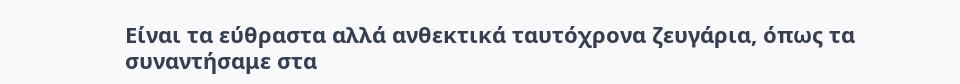Είναι τα εύθραστα αλλά ανθεκτικά ταυτόχρονα ζευγάρια, όπως τα συναντήσαμε στα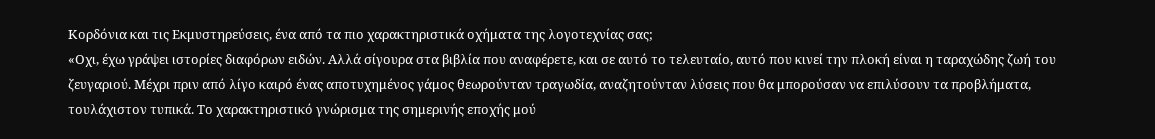Κορδόνια και τις Εκμυστηρεύσεις, ένα από τα πιο χαρακτηριστικά οχήματα της λογοτεχνίας σας;
«Οχι, έχω γράψει ιστορίες διαφόρων ειδών. Αλλά σίγουρα στα βιβλία που αναφέρετε, και σε αυτό το τελευταίο, αυτό που κινεί την πλοκή είναι η ταραχώδης ζωή του ζευγαριού. Μέχρι πριν από λίγο καιρό ένας αποτυχημένος γάμος θεωρούνταν τραγωδία, αναζητούνταν λύσεις που θα μπορούσαν να επιλύσουν τα προβλήματα, τουλάχιστον τυπικά. Το χαρακτηριστικό γνώρισμα της σημερινής εποχής μού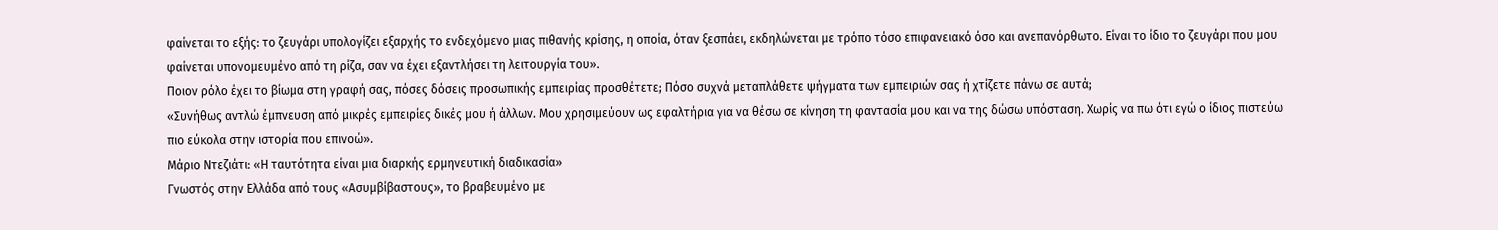φαίνεται το εξής: το ζευγάρι υπολογίζει εξαρχής το ενδεχόμενο μιας πιθανής κρίσης, η οποία, όταν ξεσπάει, εκδηλώνεται με τρόπο τόσο επιφανειακό όσο και ανεπανόρθωτο. Είναι το ίδιο το ζευγάρι που μου φαίνεται υπονομευμένο από τη ρίζα, σαν να έχει εξαντλήσει τη λειτουργία του».
Ποιον ρόλο έχει το βίωμα στη γραφή σας, πόσες δόσεις προσωπικής εμπειρίας προσθέτετε; Πόσο συχνά μεταπλάθετε ψήγματα των εμπειριών σας ή χτίζετε πάνω σε αυτά;
«Συνήθως αντλώ έμπνευση από μικρές εμπειρίες δικές μου ή άλλων. Μου χρησιμεύουν ως εφαλτήρια για να θέσω σε κίνηση τη φαντασία μου και να της δώσω υπόσταση. Χωρίς να πω ότι εγώ ο ίδιος πιστεύω πιο εύκολα στην ιστορία που επινοώ».
Μάριο Ντεζιάτι: «Η ταυτότητα είναι μια διαρκής ερμηνευτική διαδικασία»
Γνωστός στην Ελλάδα από τους «Ασυμβίβαστους», το βραβευμένο με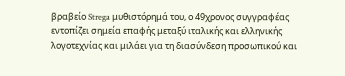βραβείο Strega μυθιστόρημά του, ο 49χρονος συγγραφέας εντοπίζει σημεία επαφής μεταξύ ιταλικής και ελληνικής λογοτεχνίας και μιλάει για τη διασύνδεση προσωπικού και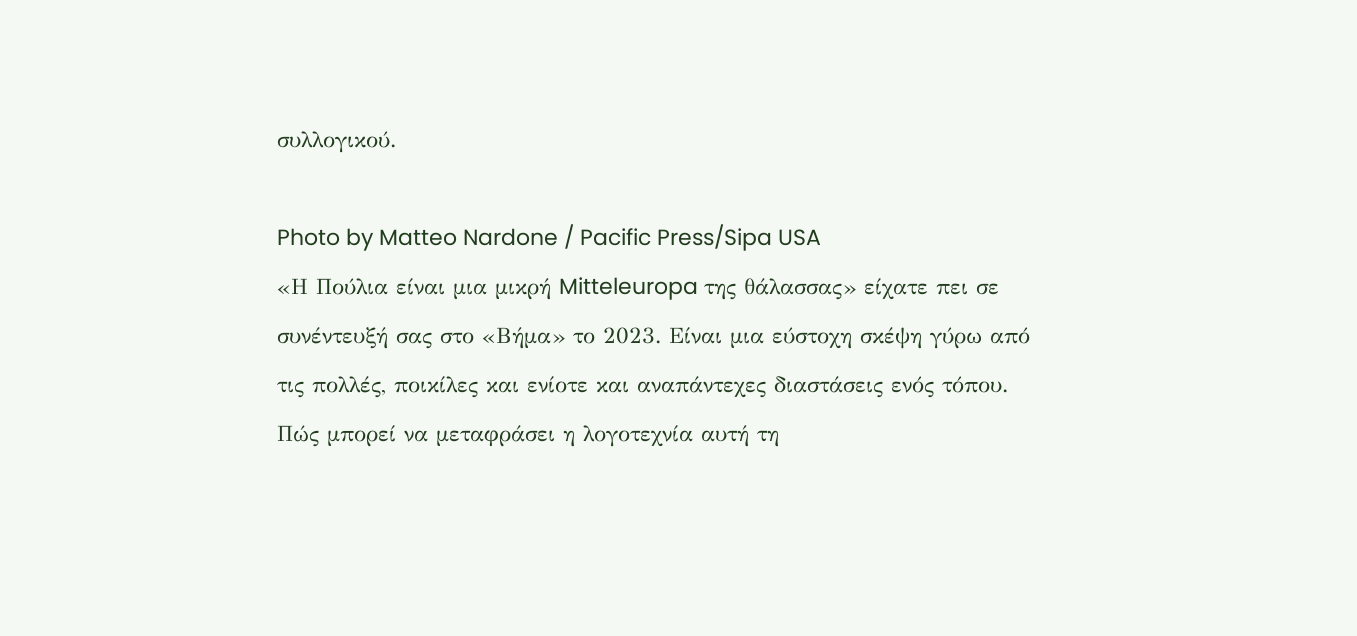συλλογικού.

Photo by Matteo Nardone / Pacific Press/Sipa USA
«Η Πούλια είναι μια μικρή Mitteleuropa της θάλασσας» είχατε πει σε συνέντευξή σας στο «Βήμα» το 2023. Είναι μια εύστοχη σκέψη γύρω από τις πολλές, ποικίλες και ενίοτε και αναπάντεχες διαστάσεις ενός τόπου. Πώς μπορεί να μεταφράσει η λογοτεχνία αυτή τη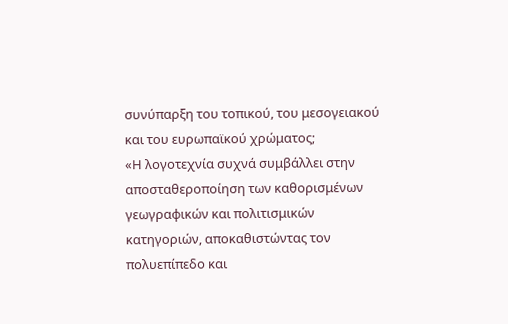συνύπαρξη του τοπικού, του μεσογειακού και του ευρωπαϊκού χρώματος;
«Η λογοτεχνία συχνά συμβάλλει στην αποσταθεροποίηση των καθορισμένων γεωγραφικών και πολιτισμικών κατηγοριών, αποκαθιστώντας τον πολυεπίπεδο και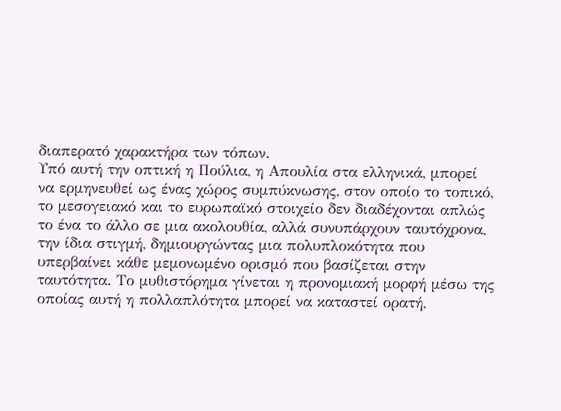διαπερατό χαρακτήρα των τόπων.
Υπό αυτή την οπτική η Πούλια, η Απουλία στα ελληνικά, μπορεί να ερμηνευθεί ως ένας χώρος συμπύκνωσης, στον οποίο το τοπικό, το μεσογειακό και το ευρωπαϊκό στοιχείο δεν διαδέχονται απλώς το ένα το άλλο σε μια ακολουθία, αλλά συνυπάρχουν ταυτόχρονα, την ίδια στιγμή, δημιουργώντας μια πολυπλοκότητα που υπερβαίνει κάθε μεμονωμένο ορισμό που βασίζεται στην ταυτότητα. Το μυθιστόρημα γίνεται η προνομιακή μορφή μέσω της οποίας αυτή η πολλαπλότητα μπορεί να καταστεί ορατή,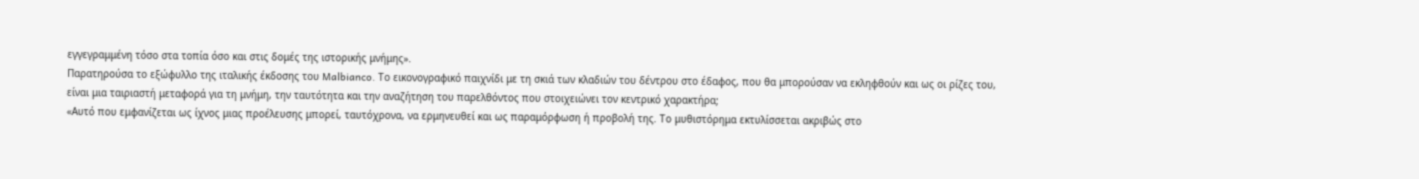εγγεγραμμένη τόσο στα τοπία όσο και στις δομές της ιστορικής μνήμης».
Παρατηρούσα το εξώφυλλο της ιταλικής έκδοσης του Malbianco. Το εικονογραφικό παιχνίδι με τη σκιά των κλαδιών του δέντρου στο έδαφος, που θα μπορούσαν να εκληφθούν και ως οι ρίζες του, είναι μια ταιριαστή μεταφορά για τη μνήμη, την ταυτότητα και την αναζήτηση του παρελθόντος που στοιχειώνει τον κεντρικό χαρακτήρα;
«Αυτό που εμφανίζεται ως ίχνος μιας προέλευσης μπορεί, ταυτόχρονα, να ερμηνευθεί και ως παραμόρφωση ή προβολή της. Το μυθιστόρημα εκτυλίσσεται ακριβώς στο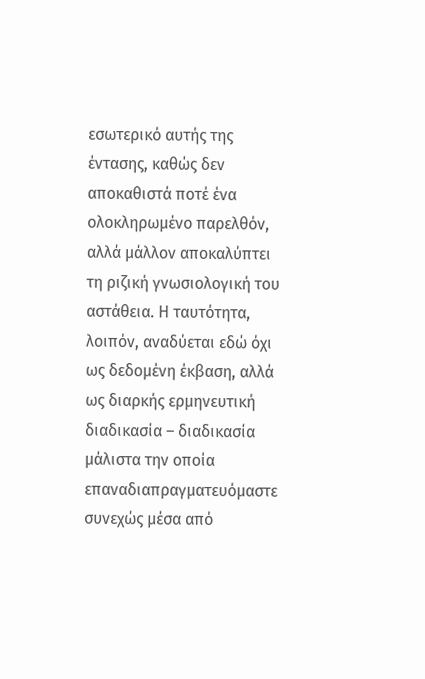εσωτερικό αυτής της έντασης, καθώς δεν αποκαθιστά ποτέ ένα ολοκληρωμένο παρελθόν, αλλά μάλλον αποκαλύπτει τη ριζική γνωσιολογική του αστάθεια. Η ταυτότητα, λοιπόν, αναδύεται εδώ όχι ως δεδομένη έκβαση, αλλά ως διαρκής ερμηνευτική διαδικασία – διαδικασία μάλιστα την οποία επαναδιαπραγματευόμαστε συνεχώς μέσα από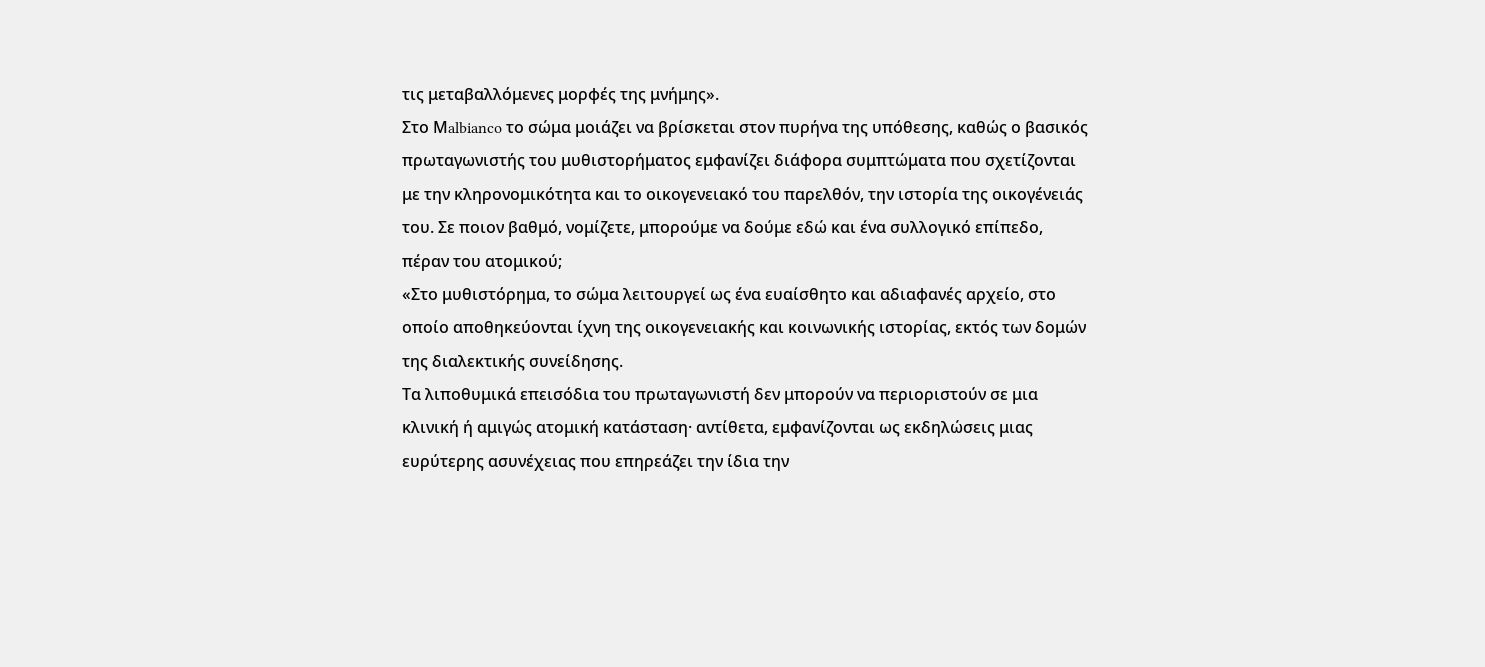τις μεταβαλλόμενες μορφές της μνήμης».
Στο Μalbianco το σώμα μοιάζει να βρίσκεται στον πυρήνα της υπόθεσης, καθώς ο βασικός πρωταγωνιστής του μυθιστορήματος εμφανίζει διάφορα συμπτώματα που σχετίζονται με την κληρονομικότητα και το οικογενειακό του παρελθόν, την ιστορία της οικογένειάς του. Σε ποιον βαθμό, νομίζετε, μπορούμε να δούμε εδώ και ένα συλλογικό επίπεδο, πέραν του ατομικού;
«Στο μυθιστόρημα, το σώμα λειτουργεί ως ένα ευαίσθητο και αδιαφανές αρχείο, στο οποίο αποθηκεύονται ίχνη της οικογενειακής και κοινωνικής ιστορίας, εκτός των δομών της διαλεκτικής συνείδησης.
Τα λιποθυμικά επεισόδια του πρωταγωνιστή δεν μπορούν να περιοριστούν σε μια κλινική ή αμιγώς ατομική κατάσταση· αντίθετα, εμφανίζονται ως εκδηλώσεις μιας ευρύτερης ασυνέχειας που επηρεάζει την ίδια την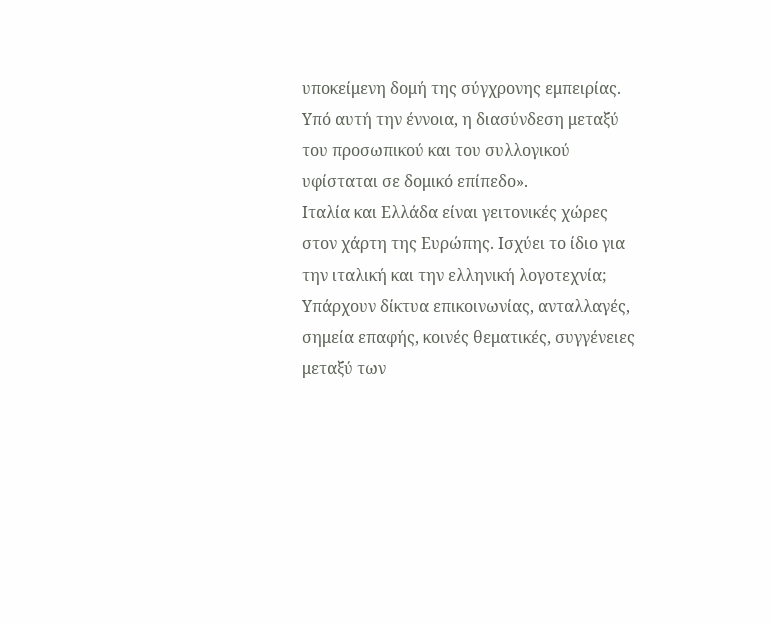υποκείμενη δομή της σύγχρονης εμπειρίας. Υπό αυτή την έννοια, η διασύνδεση μεταξύ του προσωπικού και του συλλογικού υφίσταται σε δομικό επίπεδο».
Ιταλία και Ελλάδα είναι γειτονικές χώρες στον χάρτη της Ευρώπης. Ισχύει το ίδιο για την ιταλική και την ελληνική λογοτεχνία; Υπάρχουν δίκτυα επικοινωνίας, ανταλλαγές, σημεία επαφής, κοινές θεματικές, συγγένειες μεταξύ των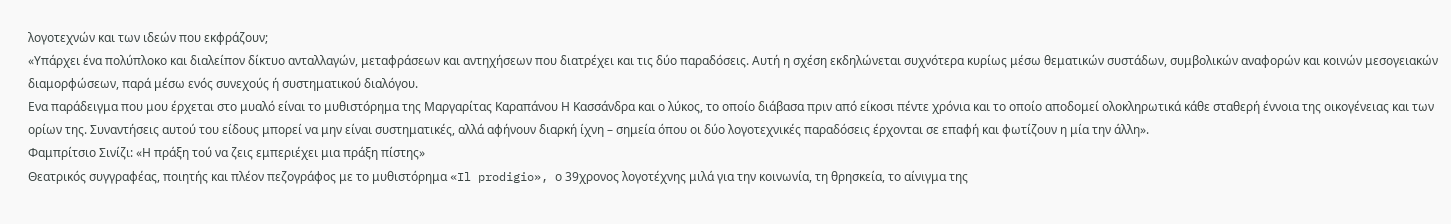λογοτεχνών και των ιδεών που εκφράζουν;
«Υπάρχει ένα πολύπλοκο και διαλείπον δίκτυο ανταλλαγών, μεταφράσεων και αντηχήσεων που διατρέχει και τις δύο παραδόσεις. Αυτή η σχέση εκδηλώνεται συχνότερα κυρίως μέσω θεματικών συστάδων, συμβολικών αναφορών και κοινών μεσογειακών διαμορφώσεων, παρά μέσω ενός συνεχούς ή συστηματικού διαλόγου.
Ενα παράδειγμα που μου έρχεται στο μυαλό είναι το μυθιστόρημα της Μαργαρίτας Καραπάνου Η Κασσάνδρα και ο λύκος, το οποίο διάβασα πριν από είκοσι πέντε χρόνια και το οποίο αποδομεί ολοκληρωτικά κάθε σταθερή έννοια της οικογένειας και των ορίων της. Συναντήσεις αυτού του είδους μπορεί να μην είναι συστηματικές, αλλά αφήνουν διαρκή ίχνη – σημεία όπου οι δύο λογοτεχνικές παραδόσεις έρχονται σε επαφή και φωτίζουν η μία την άλλη».
Φαμπρίτσιο Σινίζι: «Η πράξη τού να ζεις εμπεριέχει μια πράξη πίστης»
Θεατρικός συγγραφέας, ποιητής και πλέον πεζογράφος με το μυθιστόρημα «Il prodigio», ο 39χρονος λογοτέχνης μιλά για την κοινωνία, τη θρησκεία, το αίνιγμα της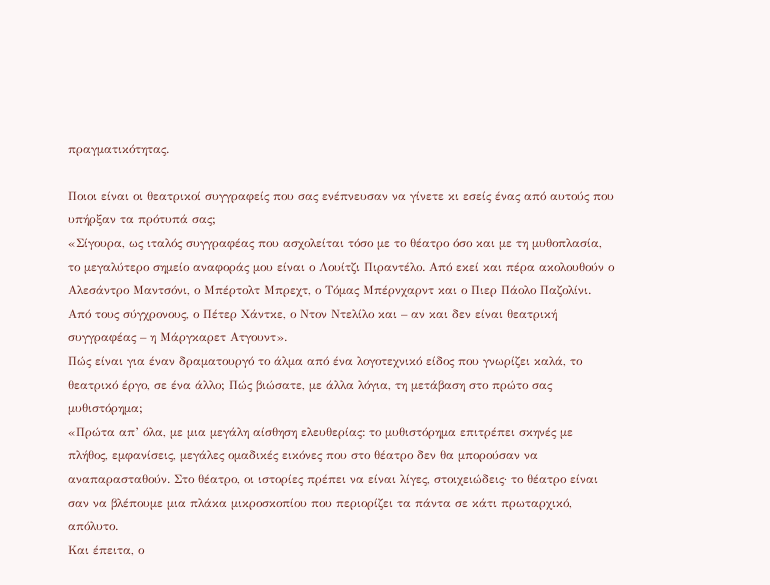πραγματικότητας.

Ποιοι είναι οι θεατρικοί συγγραφείς που σας ενέπνευσαν να γίνετε κι εσείς ένας από αυτούς που υπήρξαν τα πρότυπά σας;
«Σίγουρα, ως ιταλός συγγραφέας που ασχολείται τόσο με το θέατρο όσο και με τη μυθοπλασία, το μεγαλύτερο σημείο αναφοράς μου είναι ο Λουίτζι Πιραντέλο. Από εκεί και πέρα ακολουθούν ο Αλεσάντρο Μαντσόνι, ο Μπέρτολτ Μπρεχτ, ο Τόμας Μπέρνχαρντ και ο Πιερ Πάολο Παζολίνι. Από τους σύγχρονους, ο Πέτερ Χάντκε, ο Ντον Ντελίλο και – αν και δεν είναι θεατρική συγγραφέας – η Μάργκαρετ Ατγουντ».
Πώς είναι για έναν δραματουργό το άλμα από ένα λογοτεχνικό είδος που γνωρίζει καλά, το θεατρικό έργο, σε ένα άλλο; Πώς βιώσατε, με άλλα λόγια, τη μετάβαση στο πρώτο σας μυθιστόρημα;
«Πρώτα απ’ όλα, με μια μεγάλη αίσθηση ελευθερίας: το μυθιστόρημα επιτρέπει σκηνές με πλήθος, εμφανίσεις, μεγάλες ομαδικές εικόνες που στο θέατρο δεν θα μπορούσαν να αναπαρασταθούν. Στο θέατρο, οι ιστορίες πρέπει να είναι λίγες, στοιχειώδεις· το θέατρο είναι σαν να βλέπουμε μια πλάκα μικροσκοπίου που περιορίζει τα πάντα σε κάτι πρωταρχικό, απόλυτο.
Και έπειτα, ο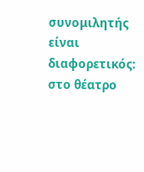συνομιλητής είναι διαφορετικός: στο θέατρο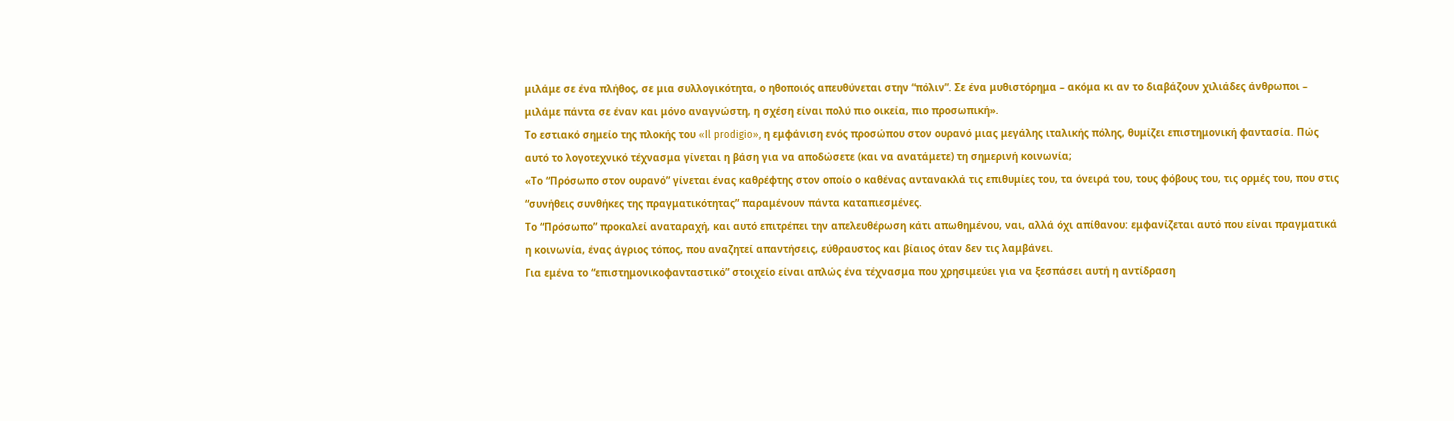μιλάμε σε ένα πλήθος, σε μια συλλογικότητα, ο ηθοποιός απευθύνεται στην “πόλιν”. Σε ένα μυθιστόρημα – ακόμα κι αν το διαβάζουν χιλιάδες άνθρωποι – μιλάμε πάντα σε έναν και μόνο αναγνώστη, η σχέση είναι πολύ πιο οικεία, πιο προσωπική».
Το εστιακό σημείο της πλοκής του «Il prodigio», η εμφάνιση ενός προσώπου στον ουρανό μιας μεγάλης ιταλικής πόλης, θυμίζει επιστημονική φαντασία. Πώς αυτό το λογοτεχνικό τέχνασμα γίνεται η βάση για να αποδώσετε (και να ανατάμετε) τη σημερινή κοινωνία;
«Το “Πρόσωπο στον ουρανό” γίνεται ένας καθρέφτης στον οποίο ο καθένας αντανακλά τις επιθυμίες του, τα όνειρά του, τους φόβους του, τις ορμές του, που στις “συνήθεις συνθήκες της πραγματικότητας” παραμένουν πάντα καταπιεσμένες.
Το “Πρόσωπο” προκαλεί αναταραχή, και αυτό επιτρέπει την απελευθέρωση κάτι απωθημένου, ναι, αλλά όχι απίθανου: εμφανίζεται αυτό που είναι πραγματικά η κοινωνία, ένας άγριος τόπος, που αναζητεί απαντήσεις, εύθραυστος και βίαιος όταν δεν τις λαμβάνει.
Για εμένα το “επιστημονικοφανταστικό” στοιχείο είναι απλώς ένα τέχνασμα που χρησιμεύει για να ξεσπάσει αυτή η αντίδραση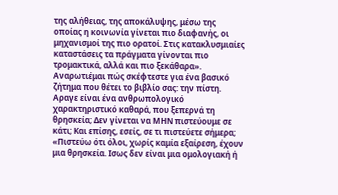της αλήθειας, της αποκάλυψης, μέσω της οποίας η κοινωνία γίνεται πιο διαφανής, οι μηχανισμοί της πιο ορατοί. Στις κατακλυσμιαίες καταστάσεις τα πράγματα γίνονται πιο τρομακτικά, αλλά και πιο ξεκάθαρα».
Αναρωτιέμαι πώς σκέφτεστε για ένα βασικό ζήτημα που θέτει το βιβλίο σας: την πίστη. Αραγε είναι ένα ανθρωπολογικό χαρακτηριστικό καθαρά, που ξεπερνά τη θρησκεία; Δεν γίνεται να ΜΗΝ πιστεύουμε σε κάτι; Και επίσης, εσείς, σε τι πιστεύετε σήμερα;
«Πιστεύω ότι όλοι, χωρίς καμία εξαίρεση, έχουν μια θρησκεία. Ισως δεν είναι μια ομολογιακή ή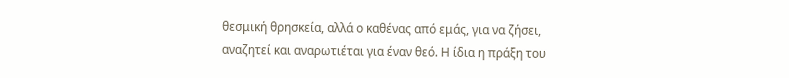θεσμική θρησκεία, αλλά ο καθένας από εμάς, για να ζήσει, αναζητεί και αναρωτιέται για έναν θεό. Η ίδια η πράξη του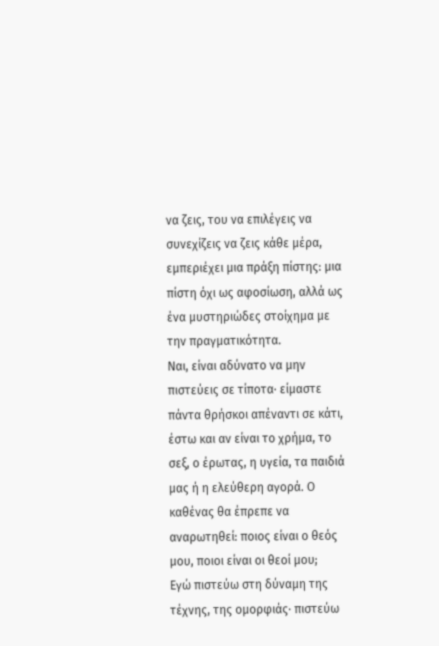να ζεις, του να επιλέγεις να συνεχίζεις να ζεις κάθε μέρα, εμπεριέχει μια πράξη πίστης: μια πίστη όχι ως αφοσίωση, αλλά ως ένα μυστηριώδες στοίχημα με την πραγματικότητα.
Ναι, είναι αδύνατο να μην πιστεύεις σε τίποτα· είμαστε πάντα θρήσκοι απέναντι σε κάτι, έστω και αν είναι το χρήμα, το σεξ, ο έρωτας, η υγεία, τα παιδιά μας ή η ελεύθερη αγορά. Ο καθένας θα έπρεπε να αναρωτηθεί: ποιος είναι ο θεός μου, ποιοι είναι οι θεοί μου;
Εγώ πιστεύω στη δύναμη της τέχνης, της ομορφιάς· πιστεύω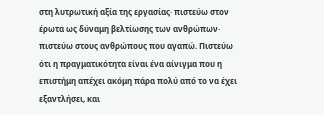στη λυτρωτική αξία της εργασίας· πιστεύω στον έρωτα ως δύναμη βελτίωσης των ανθρώπων· πιστεύω στους ανθρώπους που αγαπώ. Πιστεύω ότι η πραγματικότητα είναι ένα αίνιγμα που η επιστήμη απέχει ακόμη πάρα πολύ από το να έχει εξαντλήσει, και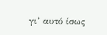γι’ αυτό ίσως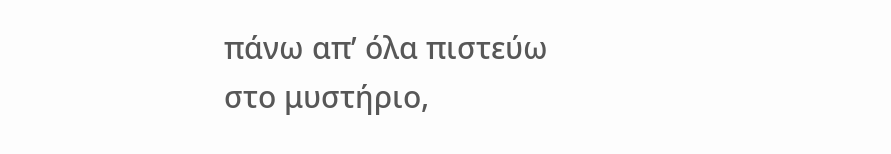πάνω απ’ όλα πιστεύω στο μυστήριο,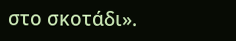στο σκοτάδι».